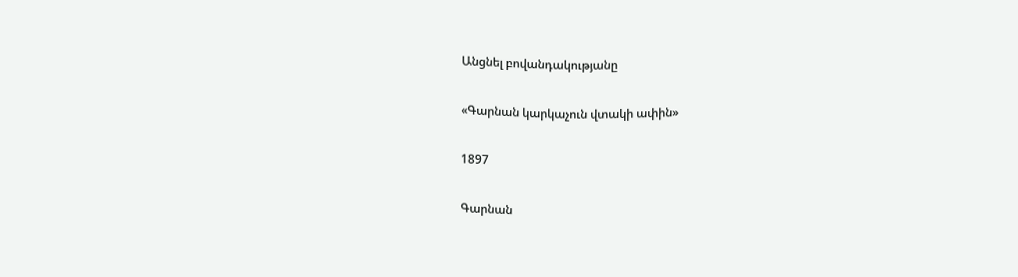Անցնել բովանդակությանը

«Գարնան կարկաչուն վտակի ափին»

1897

Գարնան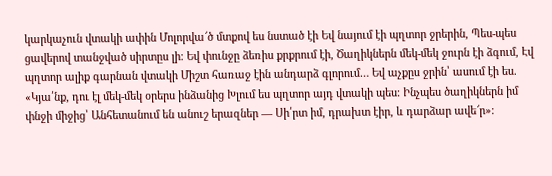կարկաչուն վտակի ափին Մոլորվա՜ծ մտքով ես նստած էի Եվ նայում էի պղտոր ջրերին, Պես-պես ցավերով տանջված սիրտըս լի։ Եվ փունջը ձեռիս քրքրում էի, Ծաղիկներն մեկ-մեկ ջուրն էի ձգում, Էվ պղտոր ալիք գարնան վտակի Միշտ հառաջ էին անդարձ գլորում… Եվ աչքըս ջրին՝ ասում էի ես. «Կյա՛նք, դու էլ մեկ-մեկ օրերս ինձանից Խլում ես պղտոր այդ վտակի պես։ Ինչպես ծաղիկներն իմ փնջի միջից՝ Անհետանում են անուշ երազներ — Սի՛րտ իմ, դրախտ էիր, և դարձար ավե՜ր»։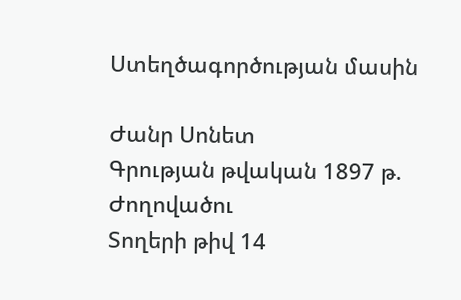Ստեղծագործության մասին

Ժանր Սոնետ
Գրության թվական 1897 թ.
Ժողովածու
Տողերի թիվ 14